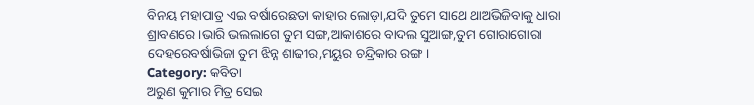ବିନୟ ମହାପାତ୍ର ଏଇ ବର୍ଷାରେଛତା କାହାର ଲୋଡ଼ା,ଯଦି ତୁମେ ସାଥେ ଥାଅଭିଜିବାକୁ ଧାରା ଶ୍ରାବଣରେ ।ଭାରି ଭଲଲାଗେ ତୁମ ସଙ୍ଗ,ଆକାଶରେ ବାଦଲ ସୁଆଙ୍ଗ,ତୁମ ଗୋରାଗୋରା ଦେହରେବର୍ଷାଭିଜା ତୁମ ଝିନ୍ନ ଶାଢୀର,ମୟୁର ଚନ୍ଦ୍ରିକାର ରଙ୍ଗ ।
Category: କବିତା
ଅରୁଣ କୁମାର ମିତ୍ର ସେଇ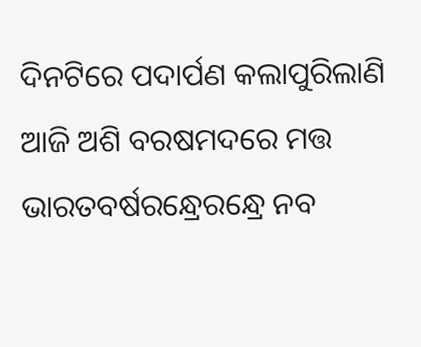ଦିନଟିରେ ପଦାର୍ପଣ କଲାପୁରିଲାଣି ଆଜି ଅଶି ବରଷମଦରେ ମତ୍ତ ଭାରତବର୍ଷରନ୍ଧ୍ରେରନ୍ଧ୍ରେ ନବ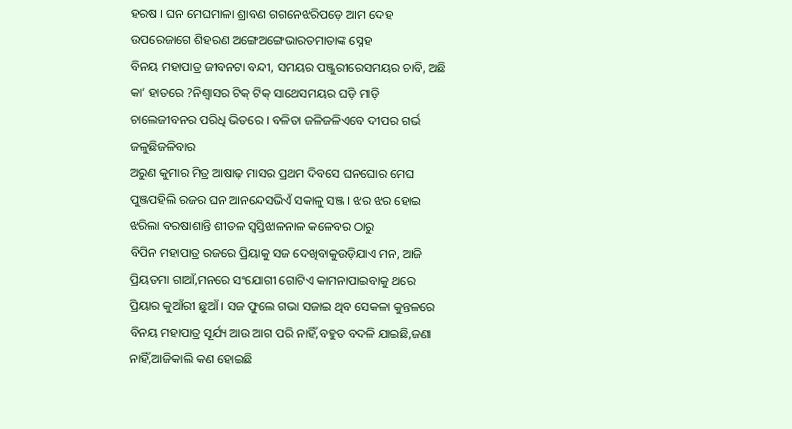ହରଷ । ଘନ ମେଘମାଳା ଶ୍ରାବଣ ଗଗନେଝରିପଡ଼େ ଆମ ଦେହ ଉପରେଜାଗେ ଶିହରଣ ଅଙ୍ଗେଅଙ୍ଗେଭାରତମାତାଙ୍କ ସ୍ନେହ
ବିନୟ ମହାପାତ୍ର ଜୀବନଟା ବନ୍ଦୀ, ସମୟର ପଞ୍ଜୁରୀରେସମୟର ଚାବି, ଅଛି କା’ ହାତରେ ?ନିଶ୍ୱାସର ଟିକ୍ ଟିକ୍ ସାଥେସମୟର ଘଡ଼ି ମାଡ଼ି ଚାଲେଜୀବନର ପରିଧି ଭିତରେ । ବଳିତା ଜଳିଜଳିଏବେ ଦୀପର ଗର୍ଭ ଜଳୁଛିଜଳିବାର
ଅରୁଣ କୁମାର ମିତ୍ର ଆଷାଢ଼ ମାସର ପ୍ରଥମ ଦିବସେ ଘନଘୋର ମେଘ ପୁଞ୍ଜପହିଲି ରଜର ଘନ ଆନନ୍ଦେସଭିଏଁ ସକାଳୁ ସଞ୍ଜ । ଝର ଝର ହୋଇ ଝରିଲା ବରଷାଶାନ୍ତି ଶୀତଳ ସ୍ଵସ୍ତିଝାଳନାଳ କଳେବର ଠାରୁ
ବିପିନ ମହାପାତ୍ର ରଜରେ ପ୍ରିୟାକୁ ସଜ ଦେଖିବାକୁଉଡ଼ିଯାଏ ମନ, ଆଜି ପ୍ରିୟତମା ଗାଆଁ,ମନରେ ସଂଯୋଗୀ ଗୋଟିଏ କାମନାପାଇବାକୁ ଥରେ ପ୍ରିୟାର କୁଆଁରୀ ଛୁଆଁ । ସଜ ଫୁଲେ ଗଭା ସଜାଇ ଥିବ ସେକଳା କୁନ୍ତଳରେ
ବିନୟ ମହାପାତ୍ର ସୂର୍ଯ୍ୟ ଆଉ ଆଗ ପରି ନାହିଁ,ବହୁତ ବଦଳି ଯାଇଛି,ଜଣା ନାହିଁ,ଆଜିକାଲି କଣ ହୋଇଛି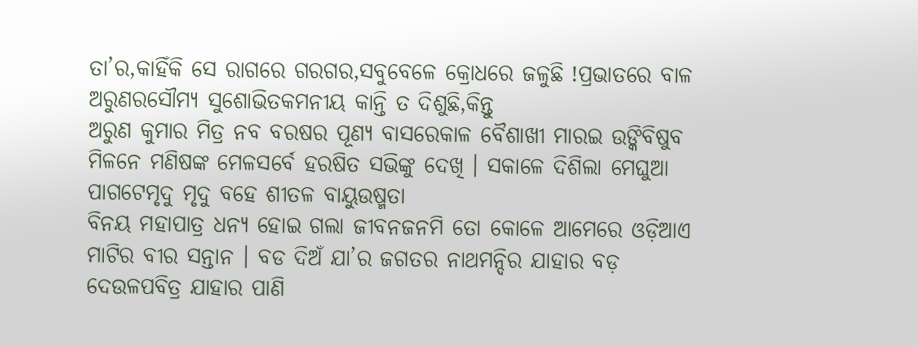ତା’ର,କାହିଁକି ସେ ରାଗରେ ଗରଗର,ସବୁବେଳେ କ୍ରୋଧରେ ଜଳୁଛି !ପ୍ରଭାତରେ ବାଳ ଅରୁଣରସୌମ୍ୟ ସୁଶୋଭିତକମନୀୟ କାନ୍ତି ତ ଦିଶୁଛି,କିନ୍ତୁ
ଅରୁଣ କୁମାର ମିତ୍ର ନବ ବରଷର ପୂଣ୍ୟ ବାସରେକାଳ ବୈଶାଖୀ ମାରଇ ଉଙ୍କିବିଷୁବ ମିଳନେ ମଣିଷଙ୍କ ମେଳସର୍ବେ ହରଷିତ ସଭିଙ୍କୁ ଦେଖି । ସକାଳେ ଦିଶିଲା ମେଘୁଆ ପାଗଟେମୃଦୁ ମୃଦୁ ବହେ ଶୀତଳ ବାୟୁଉଷ୍ମତା
ବିନୟ ମହାପାତ୍ର ଧନ୍ୟ ହୋଇ ଗଲା ଜୀବନଜନମି ତୋ କୋଳେ ଆମେରେ ଓଡ଼ିଆଏ ମାଟିର ବୀର ସନ୍ତାନ । ବଡ ଦିଅଁ ଯା’ର ଜଗତର ନାଥମନ୍ଦିର ଯାହାର ବଡ଼ ଦେଉଳପବିତ୍ର ଯାହାର ପାଣି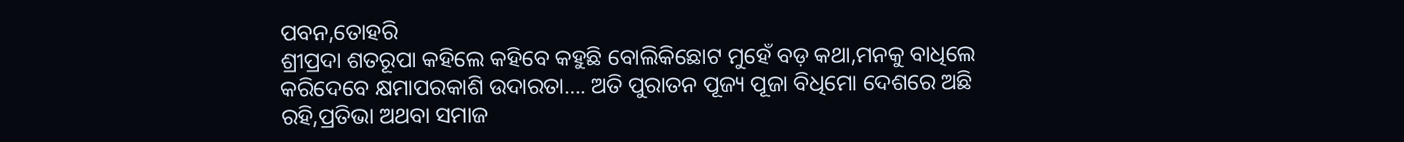ପବନ,ତୋହରି
ଶ୍ରୀପ୍ରଦା ଶତରୂପା କହିଲେ କହିବେ କହୁଛି ବୋଲିକିଛୋଟ ମୁହେଁ ବଡ଼ କଥା,ମନକୁ ବାଧିଲେ କରିଦେବେ କ୍ଷମାପରକାଶି ଉଦାରତା…. ଅତି ପୁରାତନ ପୂଜ୍ୟ ପୂଜା ବିଧିମୋ ଦେଶରେ ଅଛି ରହି,ପ୍ରତିଭା ଅଥବା ସମାଜ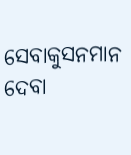ସେବାକୁସନମାନ ଦେବା